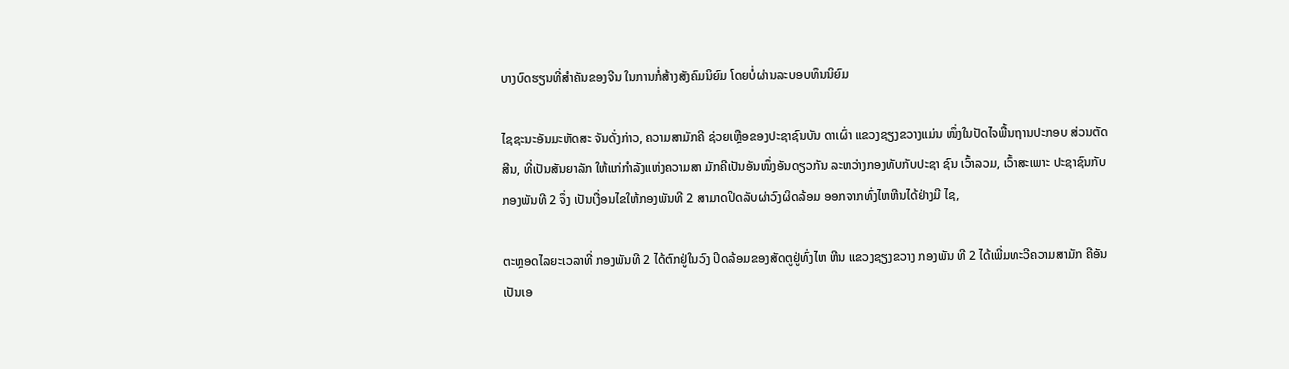ບາງບົດຮຽນທີ່ສໍາຄັນຂອງຈີນ ໃນການກໍ່ສ້າງສັງຄົມນິຍົມ ໂດຍບໍ່ຜ່ານລະບອບທຶນນິຍົມ

ໄຊຊະນະອັນມະຫັດສະ ຈັນດັ່ງກ່າວ, ຄວາມສາມັກຄີ ຊ່ວຍເຫຼືອຂອງປະຊາຊົນບັນ ດາເຜົ່າ ແຂວງຊຽງຂວາງແມ່ນ ໜຶ່ງໃນປັດໄຈພື້ນຖານປະກອບ ສ່ວນຕັດສີນ, ທີ່ເປັນສັນຍາລັກ ໃຫ້ແກ່ກຳລັງແຫ່ງຄວາມສາ ມັກຄີເປັນອັນໜຶ່ງອັນດຽວກັນ ລະຫວ່າງກອງທັບກັບປະຊາ ຊົນ ເວົ້າລວມ, ເວົ້າສະເພາະ ປະຊາຊົນກັບກອງພັນທີ 2 ຈຶ່ງ ເປັນເງື່ອນໄຂໃຫ້ກອງພັນທີ 2 ສາມາດປິດລັບຜ່າວົງຜິດລ້ອມ ອອກຈາກທົ່ງໄຫຫີນໄດ້ຢ່າງມີ ໄຊ,

ຕະຫຼອດໄລຍະເວລາທີ່ ກອງພັນທີ 2 ໄດ້ຕົກຢູ່ໃນວົງ ປິດລ້ອມຂອງສັດຕູຢູ່ທົ່ງໄຫ ຫີນ ແຂວງຊຽງຂວາງ ກອງພັນ ທີ 2 ໄດ້ເພີ່ມທະວີຄວາມສາມັກ ຄີອັນເປັນເອ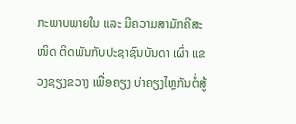ກະພາບພາຍໃນ ແລະ ມີຄວາມສາມັກຄີສະໜິດ ຕິດພັນກັບປະຊາຊົນບັນດາ ເຜົ່າ ແຂວງຊຽງຂວາງ ເພື່ອຄຽງ ບ່າຄຽງໄຫຼກັນຕໍ່ສູ້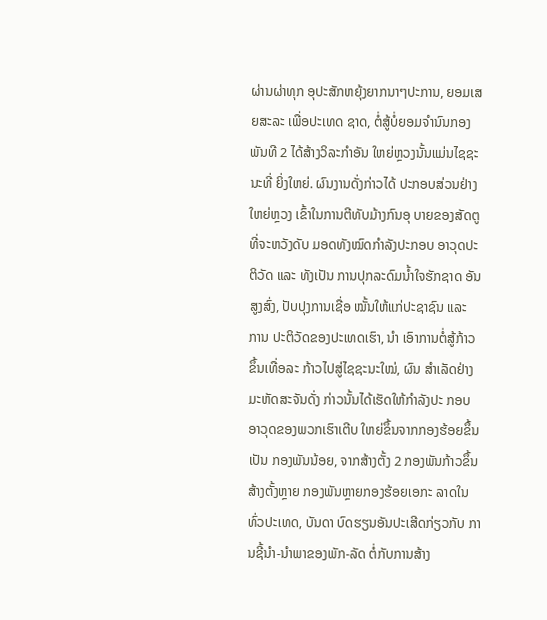ຜ່ານຜ່າທຸກ ອຸປະສັກຫຍຸ້ງຍາກນາໆປະການ, ຍອມເສຍສະລະ ເພື່ອປະເທດ ຊາດ, ຕໍ່ສູ້ບໍ່ຍອມຈຳນົນກອງ ພັນທີ 2 ໄດ້ສ້າງວິລະກຳອັນ ໃຫຍ່ຫຼວງນັ້ນແມ່ນໄຊຊະນະທີ່ ຍິ່ງໃຫຍ່. ຜົນງານດັ່ງກ່າວໄດ້ ປະກອບສ່ວນຢ່າງໃຫຍ່ຫຼວງ ເຂົ້າໃນການຕີທັບມ້າງກົນອຸ ບາຍຂອງສັດຕູທີ່ຈະຫວັງດັບ ມອດທັງໝົດກຳລັງປະກອບ ອາວຸດປະຕິວັດ ແລະ ທັງເປັນ ການປຸກລະດົມນ້ຳໃຈຮັກຊາດ ອັນສູງສົ່ງ, ປັບປຸງການເຊື່ອ ໝັ້ນໃຫ້ແກ່ປະຊາຊົນ ແລະ ການ ປະຕິວັດຂອງປະເທດເຮົາ, ນຳ ເອົາການຕໍ່ສູ້ກ້າວຂຶ້ນເທື່ອລະ ກ້າວໄປສູ່ໄຊຊະນະໃໝ່, ຜົນ ສຳເລັດຢ່າງມະຫັດສະຈັນດັ່ງ ກ່າວນັ້ນໄດ້ເຮັດໃຫ້ກຳລັງປະ ກອບອາວຸດຂອງພວກເຮົາເຕີບ ໃຫຍ່ຂຶ້ນຈາກກອງຮ້ອຍຂຶ້ນເປັນ ກອງພັນນ້ອຍ, ຈາກສ້າງຕັ້ງ 2 ກອງພັນກ້າວຂຶ້ນສ້າງຕັ້ງຫຼາຍ ກອງພັນຫຼາຍກອງຮ້ອຍເອກະ ລາດໃນທົ່ວປະເທດ, ບັນດາ ບົດຮຽນອັນປະເສີດກ່ຽວກັບ ການຊີ້ນຳ-ນຳພາຂອງພັກ-ລັດ ຕໍ່ກັບການສ້າງ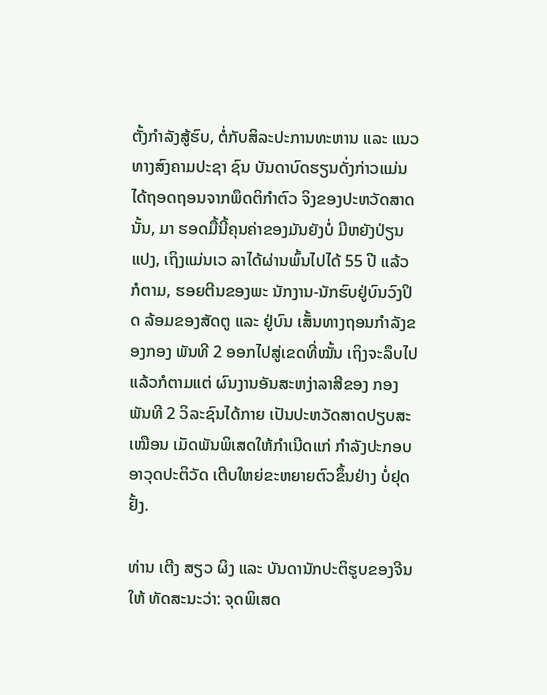ຕັ້ງກຳລັງສູ້ຮົບ, ຕໍ່ກັບສິລະປະການທະຫານ ແລະ ແນວທາງສົງຄາມປະຊາ ຊົນ ບັນດາບົດຮຽນດັ່ງກ່າວແມ່ນ ໄດ້ຖອດຖອນຈາກພຶດຕິກຳຕົວ ຈິງຂອງປະຫວັດສາດນັ້ນ, ມາ ຮອດມື້ນີ້ຄຸນຄ່າຂອງມັນຍັງບໍ່ ມີຫຍັງປ່ຽນແປງ, ເຖິງແມ່ນເວ ລາໄດ້ຜ່ານພົ້ນໄປໄດ້ 55 ປີ ແລ້ວກໍຕາມ, ຮອຍຕີນຂອງພະ ນັກງານ-ນັກຮົບຢູ່ບົນວົງປິດ ລ້ອມຂອງສັດຕູ ແລະ ຢູ່ບົນ ເສັ້ນທາງຖອນກຳລັງຂອງກອງ ພັນທີ 2 ອອກໄປສູ່ເຂດທີ່ໝັ້ນ ເຖິງຈະລຶບໄປແລ້ວກໍຕາມແຕ່ ຜົນງານອັນສະຫງ່າລາສີຂອງ ກອງພັນທີ 2 ວິລະຊົນໄດ້ກາຍ ເປັນປະຫວັດສາດປຽບສະເໝືອນ ເມັດພັນພິເສດໃຫ້ກຳເນີດແກ່ ກຳລັງປະກອບອາວຸດປະຕິວັດ ເຕີບໃຫຍ່ຂະຫຍາຍຕົວຂຶ້ນຢ່າງ ບໍ່ຢຸດຢັ້ງ.

ທ່ານ ເຕີງ ສຽວ ຜິງ ແລະ ບັນດານັກປະຕິຮູບຂອງຈີນ ໃຫ້ ທັດສະນະວ່າ: ຈຸດພິເສດ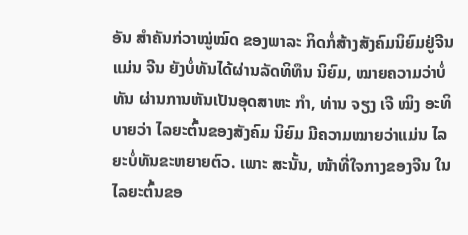ອັນ ສຳຄັນກ່ວາໝູ່ໝົດ ຂອງພາລະ ກິດກໍ່ສ້າງສັງຄົມນິຍົມຢູ່ຈີນແມ່ນ ຈີນ ຍັງບໍ່ທັນໄດ້ຜ່ານລັດທິທຶນ ນິຍົມ, ໝາຍຄວາມວ່າບໍ່ທັນ ຜ່ານການຫັນເປັນອຸດສາຫະ ກຳ, ທ່ານ ຈຽງ ເຈີ ໝິງ ອະທິ ບາຍວ່າ ໄລຍະຕົ້ນຂອງສັງຄົມ ນິຍົມ ມີຄວາມໝາຍວ່າແມ່ນ ໄລຍະບໍ່ທັນຂະຫຍາຍຕົວ. ເພາະ ສະນັ້ນ, ໜ້າທີ່ໃຈກາງຂອງຈີນ ໃນໄລຍະຕົ້ນຂອ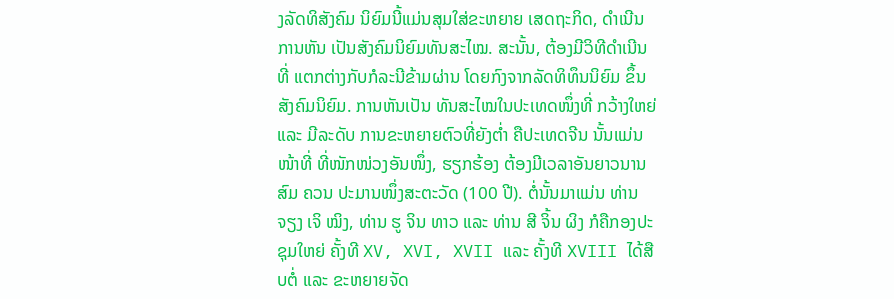ງລັດທິສັງຄົມ ນິຍົມນີ້ແມ່ນສຸມໃສ່ຂະຫຍາຍ ເສດຖະກິດ, ດຳເນີນການຫັນ ເປັນສັງຄົມນິຍົມທັນສະໄໝ. ສະນັ້ນ, ຕ້ອງມີວິທີດຳເນີນທີ່ ແຕກຕ່າງກັບກໍລະນີຂ້າມຜ່ານ ໂດຍກົງຈາກລັດທິທຶນນິຍົມ ຂຶ້ນສັງຄົມນິຍົມ. ການຫັນເປັນ ທັນສະໄໝໃນປະເທດໜຶ່ງທີ່ ກວ້າງໃຫຍ່ ແລະ ມີລະດັບ ການຂະຫຍາຍຕົວທີ່ຍັງຕ່ຳ ຄືປະເທດຈີນ ນັ້ນແມ່ນໜ້າທີ່ ທີ່ໜັກໜ່ວງອັນໜຶ່ງ, ຮຽກຮ້ອງ ຕ້ອງມີເວລາອັນຍາວນານສົມ ຄວນ ປະມານໜຶ່ງສະຕະວັດ (100 ປີ). ຕໍ່ນັ້ນມາແມ່ນ ທ່ານ ຈຽງ ເຈິ ໝິງ, ທ່ານ ຮູ ຈິນ ທາວ ແລະ ທ່ານ ສີ ຈິ້ນ ຜິງ ກໍຄືກອງປະຊຸມໃຫຍ່ ຄັ້ງທີ XV, XVI, XVII ແລະ ຄັ້ງທີ XVIII ໄດ້ສືບຕໍ່ ແລະ ຂະຫຍາຍຈັດ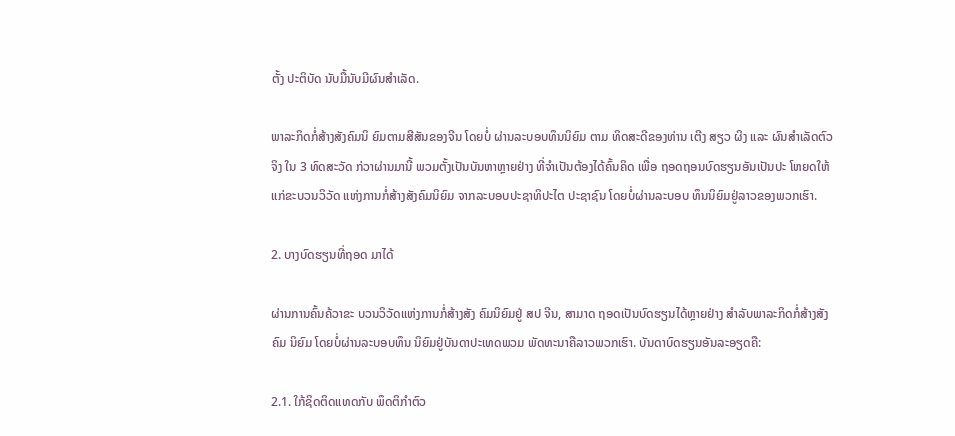ຕັ້ງ ປະຕິບັດ ນັບມື້ນັບມີຜົນສຳເລັດ.

ພາລະກິດກໍ່ສ້າງສັງຄົມນິ ຍົມຕາມສີສັນຂອງຈີນ ໂດຍບໍ່ ຜ່ານລະບອບທຶນນິຍົມ ຕາມ ທິດສະດີຂອງທ່ານ ເຕີງ ສຽວ ຜິງ ແລະ ຜົນສຳເລັດຕົວຈິງ ໃນ 3 ທົດສະວັດ ກ່ວາຜ່ານມານີ້ ພວມຕັ້ງເປັນບັນຫາຫຼາຍຢ່າງ ທີ່ຈຳເປັນຕ້ອງໄດ້ຄົ້ນຄິດ ເພື່ອ ຖອດຖອນບົດຮຽນອັນເປັນປະ ໂຫຍດໃຫ້ແກ່ຂະບວນວິວັດ ແຫ່ງການກໍ່ສ້າງສັງຄົມນິຍົມ ຈາກລະບອບປະຊາທິປະໄຕ ປະຊາຊົນ ໂດຍບໍ່ຜ່ານລະບອບ ທຶນນິຍົມຢູ່ລາວຂອງພວກເຮົາ.

2. ບາງບົດຮຽນທີ່ຖອດ ມາໄດ້

ຜ່ານການຄົ້ນຄ້ວາຂະ ບວນວິວັດແຫ່ງການກໍ່ສ້າງສັງ ຄົມນິຍົມຢູ່ ສປ ຈີນ, ສາມາດ ຖອດເປັນບົດຮຽນໄດ້ຫຼາຍຢ່າງ ສຳລັບພາລະກິດກໍ່ສ້າງສັງຄົມ ນິຍົມ ໂດຍບໍ່ຜ່ານລະບອບທຶນ ນິຍົມຢູ່ບັນດາປະເທດພວມ ພັດທະນາຄືລາວພວກເຮົາ. ບັນດາບົດຮຽນອັນລະອຽດຄື:

2.1. ໃກ້ຊິດຕິດແທດກັບ ພຶດຕິກຳຕົວ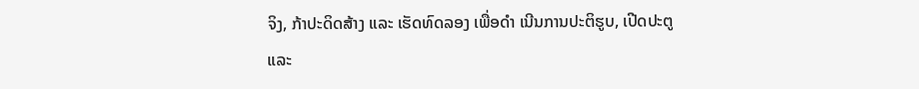ຈິງ, ກ້າປະດິດສ້າງ ແລະ ເຮັດທົດລອງ ເພື່ອດຳ ເນີນການປະຕິຮູບ, ເປີດປະຕູ ແລະ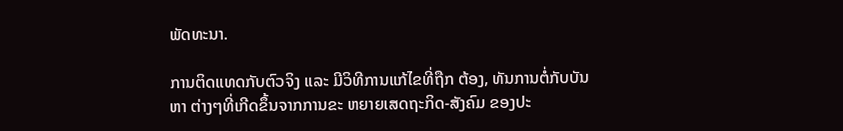ພັດທະນາ.

ການຕິດແທດກັບຕົວຈິງ ແລະ ມີວິທີການແກ້ໄຂທີ່ຖືກ ຕ້ອງ, ທັນການຕໍ່ກັບບັນຫາ ຕ່າງໆທີ່ເກີດຂຶ້ນຈາກການຂະ ຫຍາຍເສດຖະກິດ-ສັງຄົມ ຂອງປະ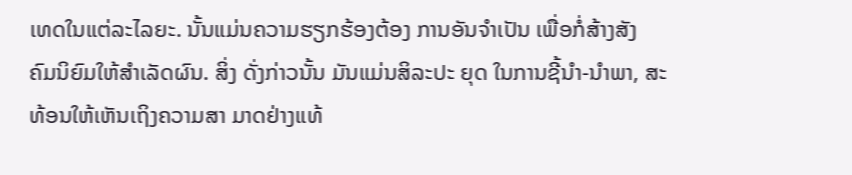ເທດໃນແຕ່ລະໄລຍະ. ນັ້ນແມ່ນຄວາມຮຽກຮ້ອງຕ້ອງ ການອັນຈຳເປັນ ເພື່ອກໍ່ສ້າງສັງ ຄົມນິຍົມໃຫ້ສຳເລັດຜົນ. ສິ່ງ ດັ່ງກ່າວນັ້ນ ມັນແມ່ນສິລະປະ ຍຸດ ໃນການຊີ້ນຳ-ນຳພາ, ສະ ທ້ອນໃຫ້ເຫັນເຖິງຄວາມສາ ມາດຢ່າງແທ້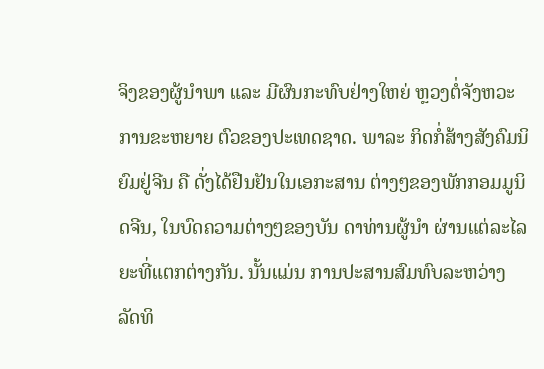ຈິງຂອງຜູ້ນຳພາ ແລະ ມີຜົນກະທົບຢ່າງໃຫຍ່ ຫຼວງຕໍ່ຈັງຫວະການຂະຫຍາຍ ຕົວຂອງປະເທດຊາດ. ພາລະ ກິດກໍ່ສ້າງສັງຄົມນິຍົມຢູ່ຈີນ ຄື ດັ່ງໄດ້ຢືນຢັນໃນເອກະສານ ຕ່າງໆຂອງພັກກອມມູນິດຈີນ, ໃນບົດຄວາມຕ່າງໆຂອງບັນ ດາທ່ານຜູ້ນຳ ຜ່ານແຕ່ລະໄລ ຍະທີ່ແຕກຕ່າງກັນ. ນັ້ນແມ່ນ ການປະສານສົມທົບລະຫວ່າງ ລັດທິ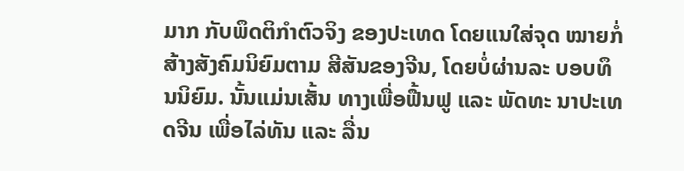ມາກ ກັບພຶດຕິກຳຕົວຈິງ ຂອງປະເທດ ໂດຍແນໃສ່ຈຸດ ໝາຍກໍ່ສ້າງສັງຄົມນິຍົມຕາມ ສີສັນຂອງຈີນ, ໂດຍບໍ່ຜ່ານລະ ບອບທຶນນິຍົມ. ນັ້ນແມ່ນເສັ້ນ ທາງເພື່ອຟື້ນຟູ ແລະ ພັດທະ ນາປະເທດຈີນ ເພື່ອໄລ່ທັນ ແລະ ລື່ນ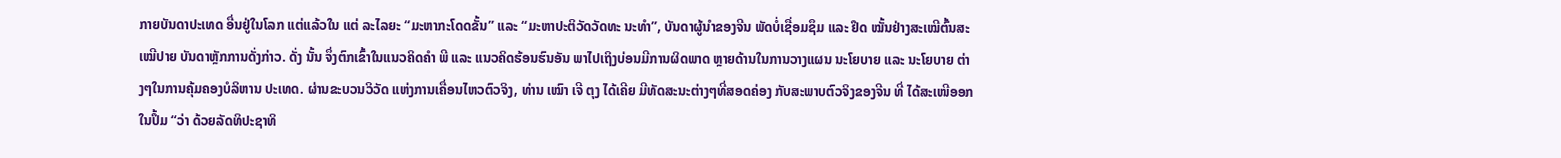ກາຍບັນດາປະເທດ ອື່ນຢູ່ໃນໂລກ ແຕ່ແລ້ວໃນ ແຕ່ ລະໄລຍະ “ມະຫາກະໂດດຂັ້ນ” ແລະ “ມະຫາປະຕິວັດວັດທະ ນະທຳ”, ບັນດາຜູ້ນຳຂອງຈີນ ພັດບໍ່ເຊື່ອມຊຶມ ແລະ ຢຶດ ໝັ້ນຢ່າງສະເໝີຕົ້ນສະເໝີປາຍ ບັນດາຫຼັກການດັ່ງກ່າວ. ດັ່ງ ນັ້ນ ຈຶ່ງຕົກເຂົ້າໃນແນວຄິດຄຳ ພີ ແລະ ແນວຄິດຮ້ອນຮົນອັນ ພາໄປເຖິງບ່ອນມີການຜິດພາດ ຫຼາຍດ້ານໃນການວາງແຜນ ນະໂຍບາຍ ແລະ ນະໂຍບາຍ ຕ່າງໆໃນການຄຸ້ມຄອງບໍລິຫານ ປະເທດ. ຜ່ານຂະບວນວິວັດ ແຫ່ງການເຄື່ອນໄຫວຕົວຈິງ, ທ່ານ ເໝົາ ເຈີ ຕຸງ ໄດ້ເຄີຍ ມີທັດສະນະຕ່າງໆທີ່ສອດຄ່ອງ ກັບສະພາບຕົວຈິງຂອງຈີນ ທີ່ ໄດ້ສະເໜີອອກໃນປຶ້ມ “ວ່າ ດ້ວຍລັດທິປະຊາທິ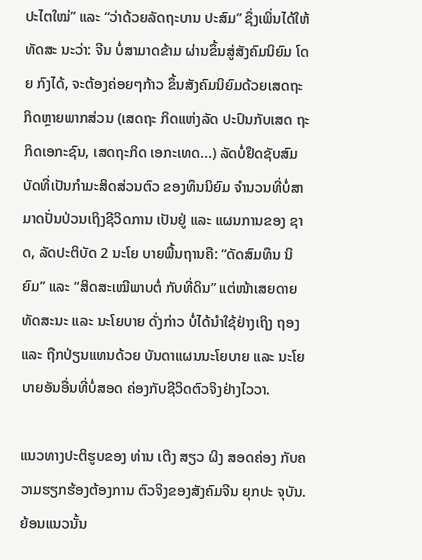ປະໄຕໃໝ່” ແລະ “ວ່າດ້ວຍລັດຖະບານ ປະສົມ” ຊຶ່ງເພິ່ນໄດ້ໃຫ້ທັດສະ ນະວ່າ: ຈີນ ບໍ່ສາມາດຂ້າມ ຜ່ານຂຶ້ນສູ່ສັງຄົມນິຍົມ ໂດຍ ກົງໄດ້, ຈະຕ້ອງຄ່ອຍໆກ້າວ ຂຶ້ນສັງຄົມນິຍົມດ້ວຍເສດຖະ ກິດຫຼາຍພາກສ່ວນ (ເສດຖະ ກິດແຫ່ງລັດ ປະປົນກັບເສດ ຖະກິດເອກະຊົນ, ເສດຖະກິດ ເອກະເທດ...) ລັດບໍ່ຢຶດຊັບສົມ ບັດທີ່ເປັນກຳມະສິດສ່ວນຕົວ ຂອງທຶນນິຍົມ ຈຳນວນທີ່ບໍ່ສາ ມາດປັ່ນປ່ວນເຖິງຊີວິດການ ເປັນຢູ່ ແລະ ແຜນການຂອງ ຊາດ, ລັດປະຕິບັດ 2 ນະໂຍ ບາຍພື້ນຖານຄື: “ດັດສົມທຶນ ນິຍົມ” ແລະ “ສິດສະເໝີພາບຕໍ່ ກັບທີ່ດິນ” ແຕ່ໜ້າເສຍດາຍ ທັດສະນະ ແລະ ນະໂຍບາຍ ດັ່ງກ່າວ ບໍ່ໄດ້ນຳໃຊ້ຢ່າງເຖິງ ຖອງ ແລະ ຖືກປ່ຽນແທນດ້ວຍ ບັນດາແຜນນະໂຍບາຍ ແລະ ນະໂຍບາຍອັນອື່ນທີ່ບໍ່ສອດ ຄ່ອງກັບຊີວິດຕົວຈິງຢ່າງໄວວາ.

ແນວທາງປະຕິຮູບຂອງ ທ່ານ ເຕີງ ສຽວ ຜິງ ສອດຄ່ອງ ກັບຄວາມຮຽກຮ້ອງຕ້ອງການ ຕົວຈິງຂອງສັງຄົມຈີນ ຍຸກປະ ຈຸບັນ. ຍ້ອນແນວນັ້ນ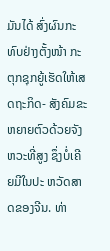ມັນໄດ້ ສົ່ງຜົນກະທົບຢ່າງຕັ້ງໜ້າ ກະ ຕຸກຊຸກຍູ້ເຮັດໃຫ້ເສດຖະກິດ- ສັງຄົມຂະຫຍາຍຕົວດ້ວຍຈັງ ຫວະທີ່ສູງ ຊຶ່ງບໍ່ເຄີຍມີໃນປະ ຫວັດສາດຂອງຈີນ. ທ່າ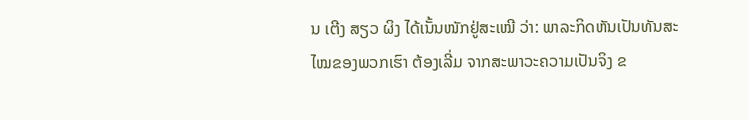ນ ເຕີງ ສຽວ ຜິງ ໄດ້ເນັ້ນໜັກຢູ່ສະເໝີ ວ່າ: ພາລະກິດຫັນເປັນທັນສະ ໄໝຂອງພວກເຮົາ ຕ້ອງເລີ່ມ ຈາກສະພາວະຄວາມເປັນຈິງ ຂ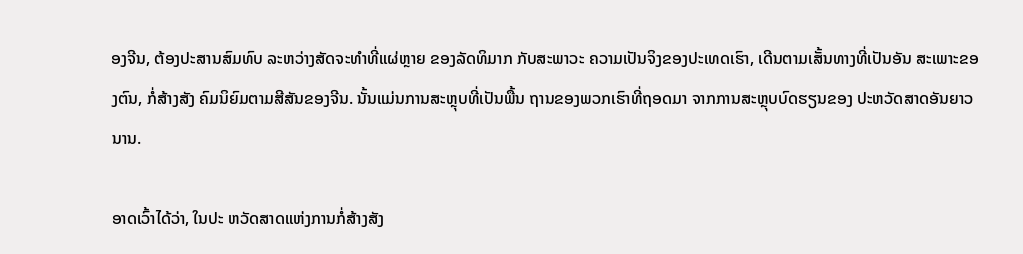ອງຈີນ, ຕ້ອງປະສານສົມທົບ ລະຫວ່າງສັດຈະທຳທີ່ແຜ່ຫຼາຍ ຂອງລັດທິມາກ ກັບສະພາວະ ຄວາມເປັນຈິງຂອງປະເທດເຮົາ, ເດີນຕາມເສັ້ນທາງທີ່ເປັນອັນ ສະເພາະຂອງຕົນ, ກໍ່ສ້າງສັງ ຄົມນິຍົມຕາມສີສັນຂອງຈີນ. ນັ້ນແມ່ນການສະຫຼຸບທີ່ເປັນພື້ນ ຖານຂອງພວກເຮົາທີ່ຖອດມາ ຈາກການສະຫຼຸບບົດຮຽນຂອງ ປະຫວັດສາດອັນຍາວນານ.

ອາດເວົ້າໄດ້ວ່າ, ໃນປະ ຫວັດສາດແຫ່ງການກໍ່ສ້າງສັງ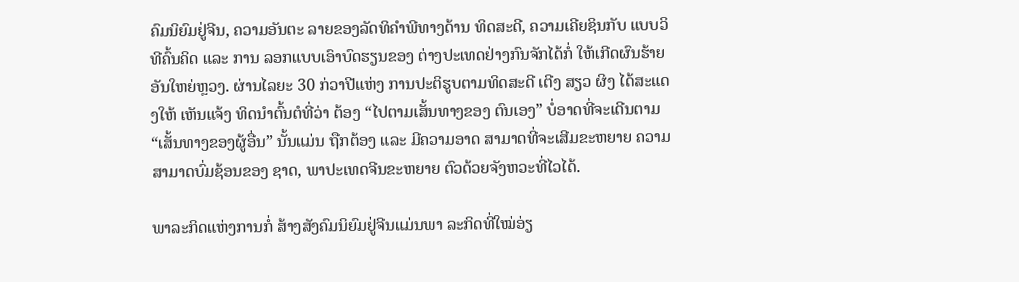ຄົມນິຍົມຢູ່ຈີນ, ຄວາມອັນຕະ ລາຍຂອງລັດທິຄຳພີທາງດ້ານ ທິດສະດີ, ຄວາມເຄີຍຊິນກັບ ແບບວິທີຄົ້ນຄິດ ແລະ ການ ລອກແບບເອົາບົດຮຽນຂອງ ຕ່າງປະເທດຢ່າງກົນຈັກໄດ້ກໍ່ ໃຫ້ເກີດຜົນຮ້າຍອັນໃຫຍ່ຫຼວງ. ຜ່ານໄລຍະ 30 ກ່ວາປີແຫ່ງ ການປະຕິຮູບຕາມທິດສະດີ ເຕີງ ສຽວ ຜິງ ໄດ້ສະແດງໃຫ້ ເຫັນແຈ້ງ ທິດນຳຕົ້ນຕໍທີ່ວ່າ ຕ້ອງ “ໄປຕາມເສັ້ນທາງຂອງ ຕົນເອງ” ບໍ່ອາດທີ່ຈະເດີນຕາມ “ເສັ້ນທາງຂອງຜູ້ອື່ນ” ນັ້ນແມ່ນ ຖືກຕ້ອງ ແລະ ມີຄວາມອາດ ສາມາດທີ່ຈະເສີມຂະຫຍາຍ ຄວາມສາມາດບົ່ມຊ້ອນຂອງ ຊາດ, ພາປະເທດຈີນຂະຫຍາຍ ຕົວດ້ວຍຈັງຫວະທີ່ໄວໄດ້.

ພາລະກິດແຫ່ງການກໍ່ ສ້າງສັງຄົມນິຍົມຢູ່ຈີນແມ່ນພາ ລະກິດທີ່ໃໝ່ອ່ຽ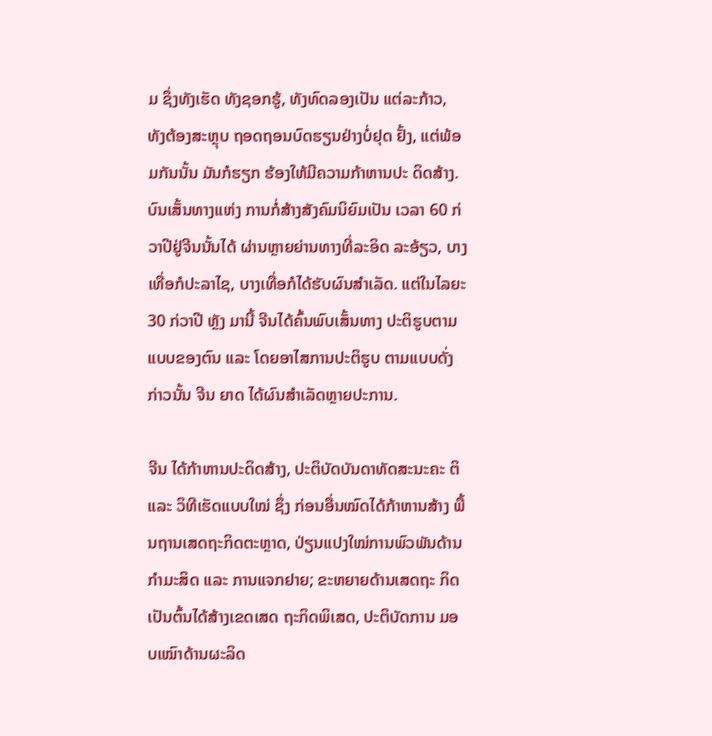ມ ຊຶ່ງທັງເຮັດ ທັງຊອກຮູ້, ທັງທົດລອງເປັນ ແຕ່ລະກ້າວ, ທັງຕ້ອງສະຫຼຸບ ຖອດຖອນບົດຮຽນຢ່າງບໍ່ຢຸດ ຢັ້ງ, ແຕ່ພ້ອມກັນນັ້ນ ມັນກໍຮຽກ ຮ້ອງໃຫ້ມີຄວາມກ້າຫານປະ ດິດສ້າງ. ບົນເສັ້ນທາງແຫ່ງ ການກໍ່ສ້າງສັງຄົມນິຍົມເປັນ ເວລາ 60 ກ່ວາປີຢູ່ຈີນນັ້ນໄດ້ ຜ່ານຫຼາຍຍ່ານທາງທີ່ລະອິດ ລະອ້ຽວ, ບາງເທື່ອກໍປະລາໄຊ, ບາງເທື່ອກໍໄດ້ຮັບຜົນສຳເລັດ. ແຕ່ໃນໄລຍະ 30 ກ່ວາປີ ຫຼັງ ມານີ້ ຈີນໄດ້ຄົ້ນພົບເສັ້ນທາງ ປະຕິຮູບຕາມແບບຂອງຕົນ ແລະ ໂດຍອາໄສການປະຕິຮູບ ຕາມແບບດັ່ງກ່າວນັ້ນ ຈີນ ຍາດ ໄດ້ຜົນສຳເລັດຫຼາຍປະການ.

ຈີນ ໄດ້ກ້າຫານປະດິດສ້າງ, ປະຕິບັດບັນດາທັດສະນະຄະ ຕິ ແລະ ວິທີເຮັດແບບໃໝ່ ຊຶ່ງ ກ່ອນອື່ນໝົດໄດ້ກ້າຫານສ້າງ ພື້ນຖານເສດຖະກິດຕະຫຼາດ, ປ່ຽນແປງໃໝ່ການພົວພັນດ້ານ ກຳມະສິດ ແລະ ການແຈກຢາຍ; ຂະຫຍາຍດ້ານເສດຖະ ກິດ ເປັນຕົ້ນໄດ້ສ້າງເຂດເສດ ຖະກິດພິເສດ, ປະຕິບັດການ ມອບເໝົາດ້ານຜະລິດ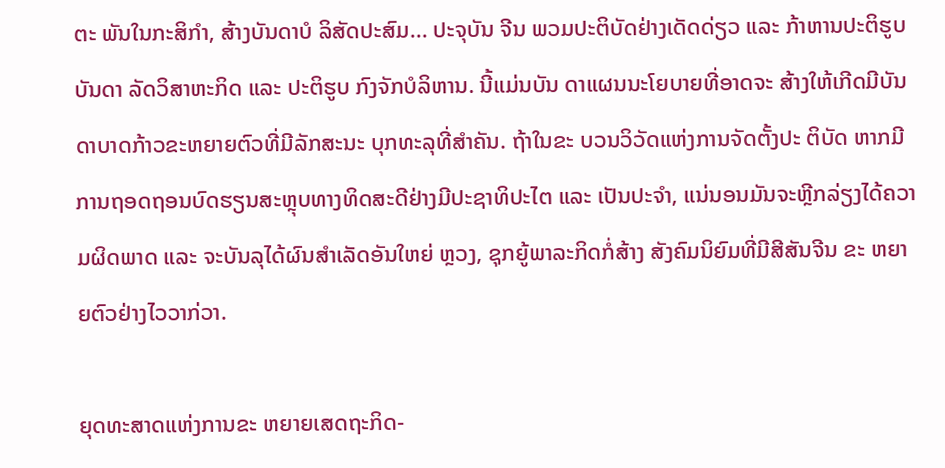ຕະ ພັນໃນກະສິກຳ, ສ້າງບັນດາບໍ ລິສັດປະສົມ... ປະຈຸບັນ ຈີນ ພວມປະຕິບັດຢ່າງເດັດດ່ຽວ ແລະ ກ້າຫານປະຕິຮູບບັນດາ ລັດວິສາຫະກິດ ແລະ ປະຕິຮູບ ກົງຈັກບໍລິຫານ. ນີ້ແມ່ນບັນ ດາແຜນນະໂຍບາຍທີ່ອາດຈະ ສ້າງໃຫ້ເກີດມີບັນດາບາດກ້າວຂະຫຍາຍຕົວທີ່ມີລັກສະນະ ບຸກທະລຸທີ່ສຳຄັນ. ຖ້າໃນຂະ ບວນວິວັດແຫ່ງການຈັດຕັ້ງປະ ຕິບັດ ຫາກມີການຖອດຖອນບົດຮຽນສະຫຼຸບທາງທິດສະດີຢ່າງມີປະຊາທິປະໄຕ ແລະ ເປັນປະຈຳ, ແນ່ນອນມັນຈະຫຼີກລ່ຽງໄດ້ຄວາມຜິດພາດ ແລະ ຈະບັນລຸໄດ້ຜົນສຳເລັດອັນໃຫຍ່ ຫຼວງ, ຊຸກຍູ້ພາລະກິດກໍ່ສ້າງ ສັງຄົມນິຍົມທີ່ມີສີສັນຈີນ ຂະ ຫຍາຍຕົວຢ່າງໄວວາກ່ວາ.

ຍຸດທະສາດແຫ່ງການຂະ ຫຍາຍເສດຖະກິດ-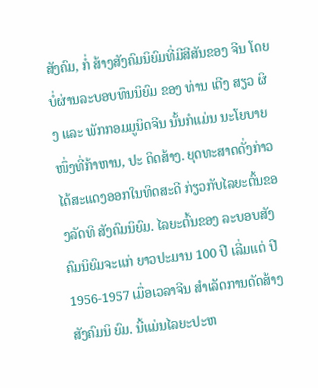ສັງຄົມ, ກໍ່ ສ້າງສັງຄົມນິຍົມທີ່ມີສີສັນຂອງ ຈີນ ໂດຍບໍ່ຜ່ານລະບອບທຶນນິຍົມ ຂອງ ທ່ານ ເຕີງ ສຽວ ຜິງ ແລະ ພັກກອມມູນິດຈີນ ນັ້ນກໍແມ່ນ ນະໂຍບາຍໜຶ່ງທີ່ກ້າຫານ, ປະ ດິດສ້າງ. ຍຸດທະສາດດັ່ງກ່າວ ໄດ້ສະແດງອອກໃນທິດສະດີ ກ່ຽວກັບໄລຍະຕົ້ນຂອງລັດທິ ສັງຄົມນິຍົມ. ໄລຍະຕົ້ນຂອງ ລະບອບສັງຄົມນິຍົມຈະແກ່ ຍາວປະມານ 100 ປີ ເລີ່ມແຕ່ ປີ 1956-1957 ເມື່ອເວລາຈີນ ສຳເລັດການດັດສ້າງສັງຄົມນິ ຍົມ. ນີ້ແມ່ນໄລຍະປະຫ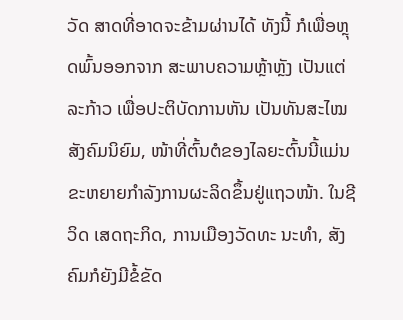ວັດ ສາດທີ່ອາດຈະຂ້າມຜ່ານໄດ້ ທັງນີ້ ກໍເພື່ອຫຼຸດພົ້ນອອກຈາກ ສະພາບຄວາມຫຼ້າຫຼັງ ເປັນແຕ່ ລະກ້າວ ເພື່ອປະຕິບັດການຫັນ ເປັນທັນສະໄໝສັງຄົມນິຍົມ, ໜ້າທີ່ຕົ້ນຕໍຂອງໄລຍະຕົ້ນນີ້ແມ່ນຂະຫຍາຍກຳລັງການຜະລິດຂຶ້ນຢູ່ແຖວໜ້າ. ໃນຊີວິດ ເສດຖະກິດ, ການເມືອງວັດທະ ນະທຳ, ສັງຄົມກໍຍັງມີຂໍ້ຂັດ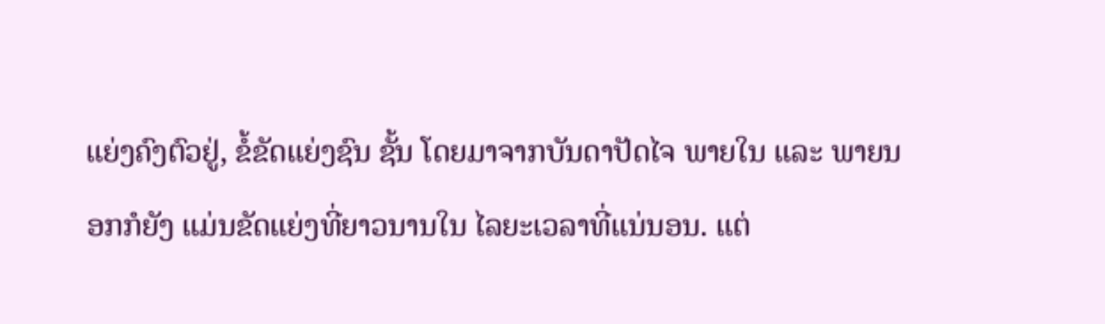ແຍ່ງຄົງຕົວຢູ່, ຂໍ້ຂັດແຍ່ງຊົນ ຊັ້ນ ໂດຍມາຈາກບັນດາປັດໄຈ ພາຍໃນ ແລະ ພາຍນອກກໍຍັງ ແມ່ນຂັດແຍ່ງທີ່ຍາວນານໃນ ໄລຍະເວລາທີ່ແນ່ນອນ. ແຕ່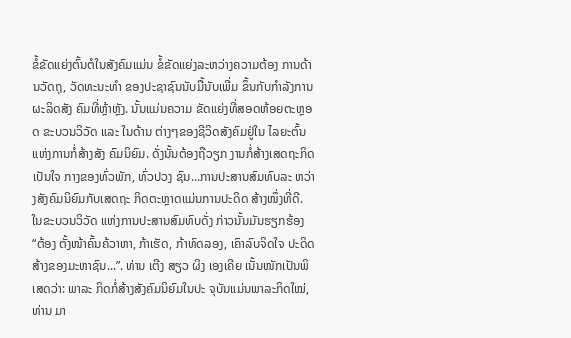ຂໍ້ຂັດແຍ່ງຕົ້ນຕໍໃນສັງຄົມແມ່ນ ຂໍ້ຂັດແຍ່ງລະຫວ່າງຄວາມຕ້ອງ ການດ້ານວັດຖຸ, ວັດທະນະທຳ ຂອງປະຊາຊົນນັບມື້ນັບເພີ່ມ ຂຶ້ນກັບກຳລັງການຜະລິດສັງ ຄົມທີ່ຫຼ້າຫຼັງ. ນັ້ນແມ່ນຄວາມ ຂັດແຍ່ງທີ່ສອດຫ້ອຍຕະຫຼອດ ຂະບວນວິວັດ ແລະ ໃນດ້ານ ຕ່າງໆຂອງຊີວິດສັງຄົມຢູ່ໃນ ໄລຍະຕົ້ນແຫ່ງການກໍ່ສ້າງສັງ ຄົມນິຍົມ. ດັ່ງນັ້ນຕ້ອງຖືວຽກ ງານກໍ່ສ້າງເສດຖະກິດເປັນໃຈ ກາງຂອງທົ່ວພັກ, ທົ່ວປວງ ຊົນ...ການປະສານສົມທົບລະ ຫວ່າງສັງຄົມນິຍົມກັບເສດຖະ ກິດຕະຫຼາດແມ່ນການປະດິດ ສ້າງໜຶ່ງທີ່ດີ. ໃນຂະບວນວິວັດ ແຫ່ງການປະສານສົມທົບດັ່ງ ກ່າວນັ້ນມັນຮຽກຮ້ອງ “ຕ້ອງ ຕັ້ງໜ້າຄົ້ນຄ້ວາຫາ, ກ້າເຮັດ, ກ້າທົດລອງ, ເຄົາລົບຈິດໃຈ ປະດິດສ້າງຂອງມະຫາຊົນ...”. ທ່ານ ເຕີງ ສຽວ ຜິງ ເອງເຄີຍ ເນັ້ນໜັກເປັນພິເສດວ່າ: ພາລະ ກິດກໍ່ສ້າງສັງຄົມນິຍົມໃນປະ ຈຸບັນແມ່ນພາລະກິດໃໝ່, ທ່ານ ມາ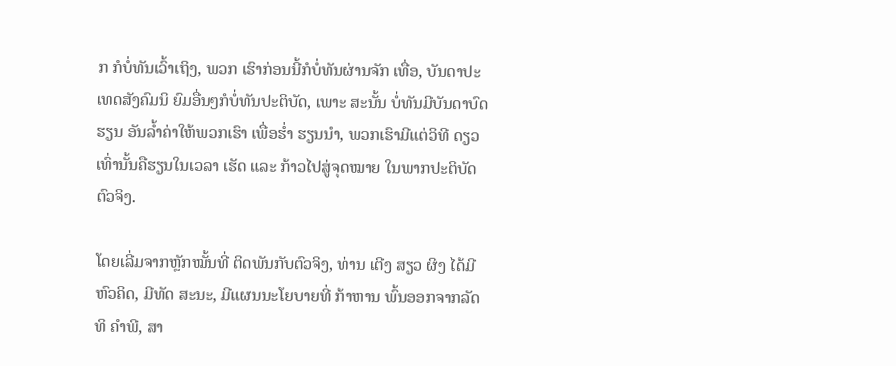ກ ກໍບໍ່ທັນເວົ້າເຖິງ, ພວກ ເຮົາກ່ອນນີ້ກໍບໍ່ທັນຜ່ານຈັກ ເທື່ອ, ບັນດາປະເທດສັງຄົມນິ ຍົມອື່ນໆກໍບໍ່ທັນປະຕິບັດ, ເພາະ ສະນັ້ນ ບໍ່ທັນມີບັນດາບົດຮຽນ ອັນລ້ຳຄ່າໃຫ້ພວກເຮົາ ເພື່ອຮ່ຳ ຮຽນນຳ, ພວກເຮົາມີແຕ່ວິທີ ດຽວເທົ່ານັ້ນຄືຮຽນໃນເວລາ ເຮັດ ແລະ ກ້າວໄປສູ່ຈຸດໝາຍ ໃນພາກປະຕິບັດຕົວຈິງ.

ໂດຍເລີ່ມຈາກຫຼັກໝັ້ນທີ່ ຕິດພັນກັບຕົວຈິງ, ທ່ານ ເຕີງ ສຽວ ຜິງ ໄດ້ມີຫົວຄິດ, ມີທັດ ສະນະ, ມີແຜນນະໂຍບາຍທີ່ ກ້າຫານ ພົ້ນອອກຈາກລັດທິ ຄຳພີ, ສາ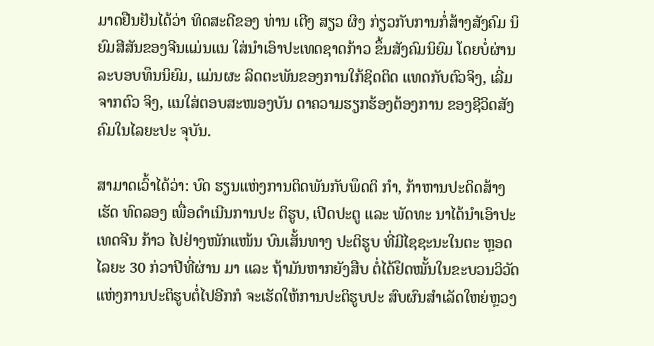ມາດຢືນຢັນໄດ້ວ່າ ທິດສະດີຂອງ ທ່ານ ເຕີງ ສຽວ ຜິງ ກ່ຽວກັບການກໍ່ສ້າງສັງຄົມ ນິຍົມສີສັນຂອງຈີນແມ່ນແນ ໃສ່ນຳເອົາປະເທດຊາດກ້າວ ຂຶ້ນສັງຄົມນິຍົມ ໂດຍບໍ່ຜ່ານ ລະບອບທຶນນິຍົມ, ແມ່ນຜະ ລິດຕະພັນຂອງການໃກ້ຊິດຕິດ ແທດກັບຕົວຈິງ, ເລີ່ມຈາກຕົວ ຈິງ, ແນໃສ່ຕອບສະໜອງບັນ ດາຄວາມຮຽກຮ້ອງຕ້ອງການ ຂອງຊີວິດສັງຄົມໃນໄລຍະປະ ຈຸບັນ.

ສາມາດເວົ້າໄດ້ວ່າ: ບົດ ຮຽນແຫ່ງການຕິດພັນກັບພຶດຕິ ກຳ, ກ້າຫານປະດິດສ້າງເຮັດ ທົດລອງ ເພື່ອດຳເນີນການປະ ຕິຮູບ, ເປີດປະຕູ ແລະ ພັດທະ ນາໄດ້ນຳເອົາປະເທດຈີນ ກ້າວ ໄປຢ່າງໜັກແໜ້ນ ບົນເສັ້ນທາງ ປະຕິຮູບ ທີ່ມີໄຊຊະນະໃນຕະ ຫຼອດໄລຍະ 30 ກ່ວາປີທີ່ຜ່ານ ມາ ແລະ ຖ້າມັນຫາກຍັງສືບ ຕໍ່ໄດ້ຢຶດໝັ້ນໃນຂະບວນວິວັດ ແຫ່ງການປະຕິຮູບຕໍ່ໄປອີກກໍ ຈະເຮັດໃຫ້ການປະຕິຮູບປະ ສົບຜົນສຳເລັດໃຫຍ່ຫຼວງ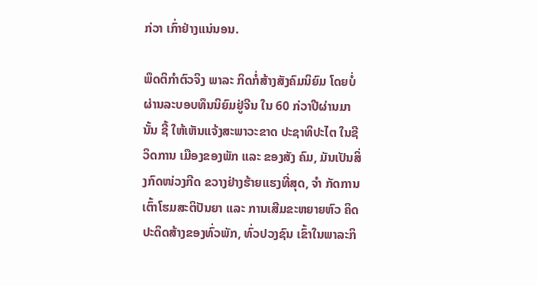ກ່ວາ ເກົ່າຢ່າງແນ່ນອນ.

ພຶດຕິກຳຕົວຈິງ ພາລະ ກິດກໍ່ສ້າງສັງຄົມນິຍົມ ໂດຍບໍ່ ຜ່ານລະບອບທຶນນິຍົມຢູ່ຈີນ ໃນ 60 ກ່ວາປີຜ່ານມານັ້ນ ຊີ້ ໃຫ້ເຫັນແຈ້ງສະພາວະຂາດ ປະຊາທິປະໄຕ ໃນຊີວິດການ ເມືອງຂອງພັກ ແລະ ຂອງສັງ ຄົມ, ມັນເປັນສິ່ງກົດໜ່ວງກີດ ຂວາງຢ່າງຮ້າຍແຮງທີ່ສຸດ, ຈຳ ກັດການເຕົ້າໂຮມສະຕິປັນຍາ ແລະ ການເສີມຂະຫຍາຍຫົວ ຄິດປະດິດສ້າງຂອງທົ່ວພັກ, ທົ່ວປວງຊົນ ເຂົ້າໃນພາລະກິ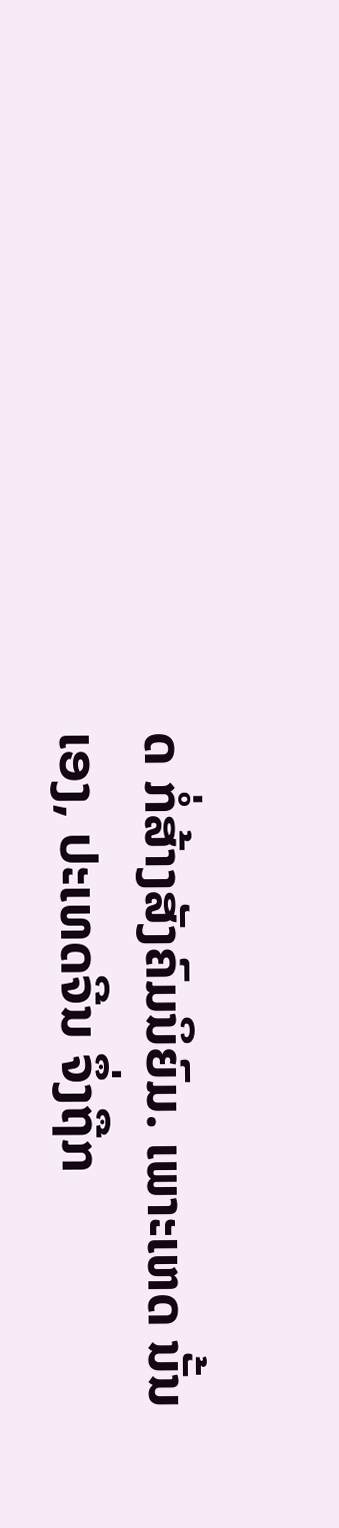ດ ກໍ່ສ້າງສັງຄົມນິຍົມ. ເພາະເຫດ ນັ້ນເອງ, ປະເທດຈີນ ຈຶ່ງຖືກ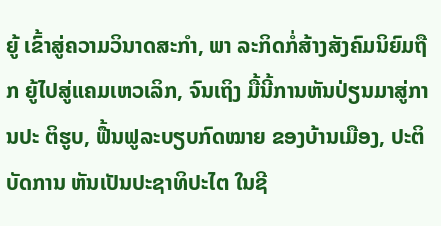ຍູ້ ເຂົ້າສູ່ຄວາມວິນາດສະກຳ, ພາ ລະກິດກໍ່ສ້າງສັງຄົມນິຍົມຖືກ ຍູ້ໄປສູ່ແຄມເຫວເລິກ, ຈົນເຖິງ ມື້ນີ້ການຫັນປ່ຽນມາສູ່ການປະ ຕິຮູບ, ຟື້ນຟູລະບຽບກົດໝາຍ ຂອງບ້ານເມືອງ, ປະຕິບັດການ ຫັນເປັນປະຊາທິປະໄຕ ໃນຊີ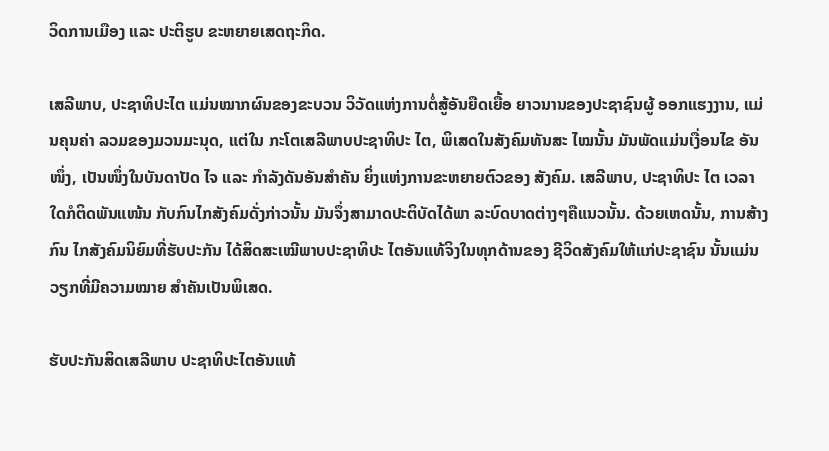ວິດການເມືອງ ແລະ ປະຕິຮູບ ຂະຫຍາຍເສດຖະກິດ.

ເສລີພາບ, ປະຊາທິປະໄຕ ແມ່ນໝາກຜົນຂອງຂະບວນ ວິວັດແຫ່ງການຕໍ່ສູ້ອັນຍືດເຍື້ອ ຍາວນານຂອງປະຊາຊົນຜູ້ ອອກແຮງງານ, ແມ່ນຄຸນຄ່າ ລວມຂອງມວນມະນຸດ, ແຕ່ໃນ ກະໂຕເສລີພາບປະຊາທິປະ ໄຕ, ພິເສດໃນສັງຄົມທັນສະ ໄໝນັ້ນ ມັນພັດແມ່ນເງື່ອນໄຂ ອັນໜຶ່ງ, ເປັນໜຶ່ງໃນບັນດາປັດ ໄຈ ແລະ ກຳລັງດັນອັນສຳຄັນ ຍິ່ງແຫ່ງການຂະຫຍາຍຕົວຂອງ ສັງຄົມ. ເສລີພາບ, ປະຊາທິປະ ໄຕ ເວລາໃດກໍຕິດພັນແໜ້ນ ກັບກົນໄກສັງຄົມດັ່ງກ່າວນັ້ນ ມັນຈຶ່ງສາມາດປະຕິບັດໄດ້ພາ ລະບົດບາດຕ່າງໆຄືແນວນັ້ນ. ດ້ວຍເຫດນັ້ນ, ການສ້າງກົນ ໄກສັງຄົມນິຍົມທີ່ຮັບປະກັນ ໄດ້ສິດສະເໝີພາບປະຊາທິປະ ໄຕອັນແທ້ຈິງໃນທຸກດ້ານຂອງ ຊີວິດສັງຄົມໃຫ້ແກ່ປະຊາຊົນ ນັ້ນແມ່ນວຽກທີ່ມີຄວາມໝາຍ ສຳຄັນເປັນພິເສດ.

ຮັບປະກັນສິດເສລີພາບ ປະຊາທິປະໄຕອັນແທ້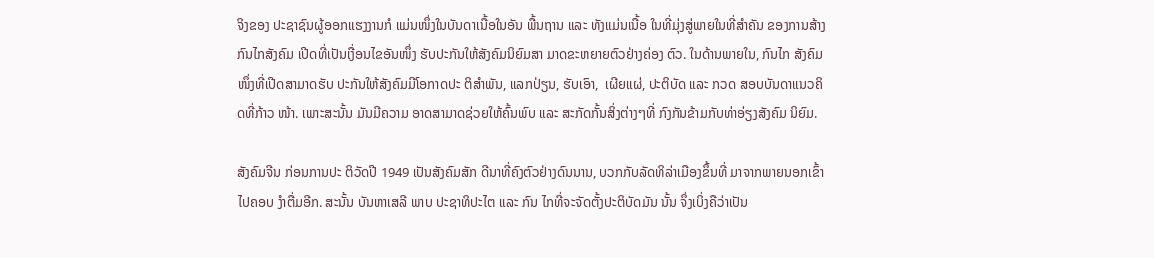ຈິງຂອງ ປະຊາຊົນຜູ້ອອກແຮງງານກໍ ແມ່ນໜຶ່ງໃນບັນດາເນື້ອໃນອັນ ພື້ນຖານ ແລະ ທັງແມ່ນເນື້ອ ໃນທີ່ມຸ່ງສູ່ພາຍໃນທີ່ສຳຄັນ ຂອງການສ້າງກົນໄກສັງຄົມ ເປີດທີ່ເປັນເງື່ອນໄຂອັນໜຶ່ງ ຮັບປະກັນໃຫ້ສັງຄົມນິຍົມສາ ມາດຂະຫຍາຍຕົວຢ່າງຄ່ອງ ຕົວ. ໃນດ້ານພາຍໃນ, ກົນໄກ ສັງຄົມໜຶ່ງທີ່ເປີດສາມາດຮັບ ປະກັນໃຫ້ສັງຄົມມີໂອກາດປະ ຕິສຳພັນ, ແລກປ່ຽນ, ຮັບເອົາ,  ເຜີຍແຜ່, ປະຕິບັດ ແລະ ກວດ ສອບບັນດາແນວຄິດທີ່ກ້າວ ໜ້າ. ເພາະສະນັ້ນ ມັນມີຄວາມ ອາດສາມາດຊ່ວຍໃຫ້ຄົ້ນພົບ ແລະ ສະກັດກັ້ນສິ່ງຕ່າງໆທີ່ ກົງກັນຂ້າມກັບທ່າອ່ຽງສັງຄົມ ນິຍົມ.

ສັງຄົມຈີນ ກ່ອນການປະ ຕິວັດປີ 1949 ເປັນສັງຄົມສັກ ດີນາທີ່ຄົງຕົວຢ່າງດົນນານ, ບວກກັບລັດທິລ່າເມືອງຂຶ້ນທີ່ ມາຈາກພາຍນອກເຂົ້າໄປຄອບ ງຳຕື່ມອີກ. ສະນັ້ນ ບັນຫາເສລີ ພາບ ປະຊາທິປະໄຕ ແລະ ກົນ ໄກທີ່ຈະຈັດຕັ້ງປະຕິບັດມັນ ນັ້ນ ຈຶ່ງເບິ່ງຄືວ່າເປັນ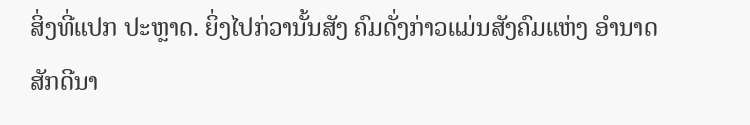ສິ່ງທີ່ແປກ ປະຫຼາດ. ຍິ່ງໄປກ່ວານັ້ນສັງ ຄົມດັ່ງກ່າວແມ່ນສັງຄົມແຫ່ງ ອຳນາດ ສັກດີນາ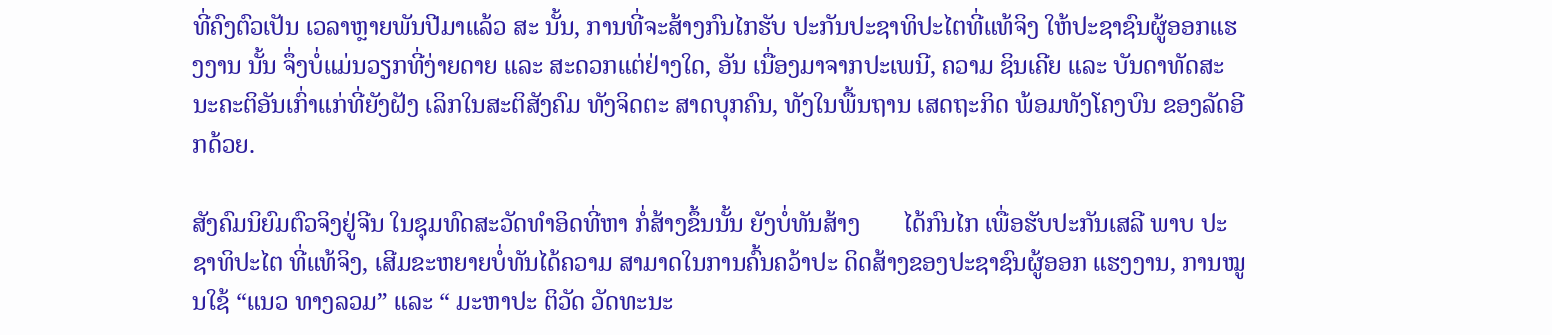ທີ່ຄົງຕົວເປັນ ເວລາຫຼາຍພັນປີມາແລ້ວ ສະ ນັ້ນ, ການທີ່ຈະສ້າງກົນໄກຮັບ ປະກັນປະຊາທິປະໄຕທີ່ແທ້ຈິງ ໃຫ້ປະຊາຊົນຜູ້ອອກແຮງງານ ນັ້ນ ຈຶ່ງບໍ່ແມ່ນວຽກທີ່ງ່າຍດາຍ ແລະ ສະດວກແຕ່ຢ່າງໃດ, ອັນ ເນື່ອງມາຈາກປະເພນີ, ຄວາມ ຊິນເຄີຍ ແລະ ບັນດາທັດສະ ນະຄະຕິອັນເກົ່າແກ່ທີ່ຍັງຝັງ ເລິກໃນສະຕິສັງຄົມ ທັງຈິດຕະ ສາດບຸກຄົນ, ທັງໃນພື້ນຖານ ເສດຖະກິດ ພ້ອມທັງໂຄງບົນ ຂອງລັດອີກດ້ວຍ.

ສັງຄົມນິຍົມຕົວຈິງຢູ່ຈີນ ໃນຊຸມທົດສະວັດທຳອິດທີ່ຫາ ກໍ່ສ້າງຂຶ້ນນັ້ນ ຍັງບໍ່ທັນສ້າງ       ໄດ້ກົນໄກ ເພື່ອຮັບປະກັນເສລີ ພາບ ປະຊາທິປະໄຕ ທີ່ແທ້ຈິງ, ເສີມຂະຫຍາຍບໍ່ທັນໄດ້ຄວາມ ສາມາດໃນການຄົ້ນຄວ້າປະ ດິດສ້າງຂອງປະຊາຊົນຜູ້ອອກ ແຮງງານ, ການໝູນໃຊ້ “ແນວ ທາງລວມ” ແລະ “ ມະຫາປະ ຕິວັດ ວັດທະນະ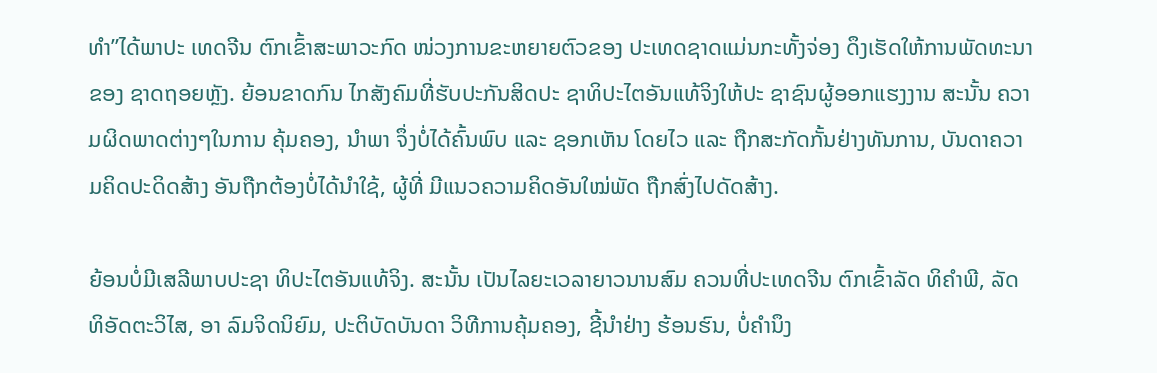ທຳ”ໄດ້ພາປະ ເທດຈີນ ຕົກເຂົ້າສະພາວະກົດ ໜ່ວງການຂະຫຍາຍຕົວຂອງ ປະເທດຊາດແມ່ນກະທັ້ງຈ່ອງ ດຶງເຮັດໃຫ້ການພັດທະນາຂອງ ຊາດຖອຍຫຼັງ. ຍ້ອນຂາດກົນ ໄກສັງຄົມທີ່ຮັບປະກັນສິດປະ ຊາທິປະໄຕອັນແທ້ຈິງໃຫ້ປະ ຊາຊົນຜູ້ອອກແຮງງານ ສະນັ້ນ ຄວາມຜິດພາດຕ່າງໆໃນການ ຄຸ້ມຄອງ, ນຳພາ ຈຶ່ງບໍ່ໄດ້ຄົ້ນພົບ ແລະ ຊອກເຫັນ ໂດຍໄວ ແລະ ຖືກສະກັດກັ້ນຢ່າງທັນການ, ບັນດາຄວາມຄິດປະດິດສ້າງ ອັນຖືກຕ້ອງບໍ່ໄດ້ນຳໃຊ້, ຜູ້ທີ່ ມີແນວຄວາມຄິດອັນໃໝ່ພັດ ຖືກສົ່ງໄປດັດສ້າງ.

ຍ້ອນບໍ່ມີເສລີພາບປະຊາ ທິປະໄຕອັນແທ້ຈິງ. ສະນັ້ນ ເປັນໄລຍະເວລາຍາວນານສົມ ຄວນທີ່ປະເທດຈີນ ຕົກເຂົ້າລັດ ທິຄຳພີ, ລັດທິອັດຕະວິໄສ, ອາ ລົມຈິດນິຍົມ, ປະຕິບັດບັນດາ ວິທີການຄຸ້ມຄອງ, ຊີ້ນຳຢ່າງ ຮ້ອນຮົນ, ບໍ່ຄຳນຶງ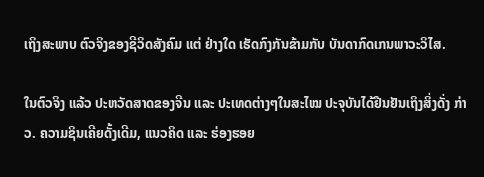ເຖິງສະພາບ ຕົວຈິງຂອງຊີວິດສັງຄົມ ແຕ່ ຢ່າງໃດ ເຮັດກົງກັນຂ້າມກັບ ບັນດາກົດເກນພາວະວິໄສ.

ໃນຕົວຈິງ ແລ້ວ ປະຫວັດສາດຂອງຈີນ ແລະ ປະເທດຕ່າງໆໃນສະໄໝ ປະຈຸບັນໄດ້ຢືນຢັນເຖິງສິ່ງດັ່ງ ກ່າວ. ຄວາມຊິນເຄີຍດັ້ງເດີມ, ແນວຄິດ ແລະ ຮ່ອງຮອຍ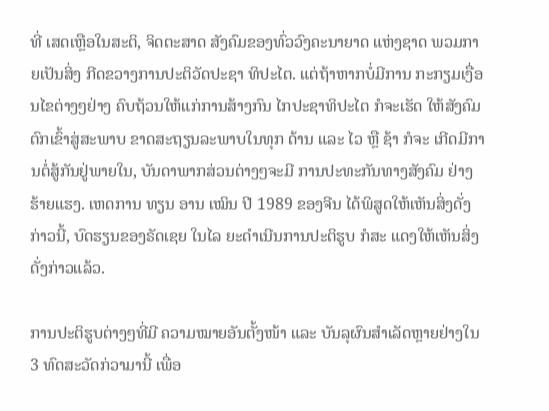ທີ່ ເສດເຫຼືອໃນສະຕິ, ຈິດຕະສາດ ສັງຄົມຂອງທົ່ວວົງຄະນາຍາດ ແຫ່ງຊາດ ພວມກາຍເປັນສິ່ງ ກີດຂວາງການປະຕິວັດປະຊາ ທິປະໄຕ. ແຕ່ຖ້າຫາກບໍ່ມີການ ກະກຽມເງື່ອນໄຂຕ່າງໆຢ່າງ ຄົບຖ້ວນໃຫ້ແກ່ການສ້າງກົນ ໄກປະຊາທິປະໄຕ ກໍຈະເຮັດ ໃຫ້ສັງຄົມ ຕົກເຂົ້າສູ່ສະພາບ ຂາດສະຖຽນລະພາບໃນທຸກ ດ້ານ ແລະ ໄວ ຫຼື ຊ້າ ກໍຈະ ເກີດມີການຕໍ່ສູ້ກັນຢູ່ພາຍໃນ, ບັນດາພາກສ່ວນຕ່າງໆຈະມີ ການປະທະກັນທາງສັງຄົມ ຢ່າງຮ້າຍແຮງ. ເຫດການ ທຽນ ອານ ເໝິນ ປີ 1989 ຂອງຈີນ ໄດ້ພິສູດໃຫ້ເຫັນສິ່ງດັ່ງກ່າວນີ້, ບົດຮຽນຂອງຣັດເຊຍ ໃນໄລ ຍະດຳເນີນການປະຕິຮູບ ກໍສະ ແດງໃຫ້ເຫັນສິ່ງດັ່ງກ່າວແລ້ວ.

ການປະຕິຮູບຕ່າງໆທີ່ມີ ຄວາມໝາຍອັນຕັ້ງໜ້າ ແລະ ບັນລຸຜົນສຳເລັດຫຼາຍຢ່າງໃນ 3 ທົດສະວັດກ່ວາມານີ້ ເພື່ອ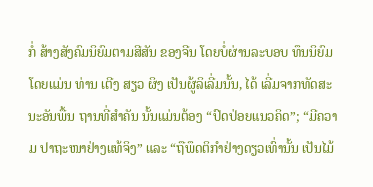ກໍ່ ສ້າງສັງຄົມນິຍົມຕາມສີສັນ ຂອງຈີນ ໂດຍບໍ່ຜ່ານລະບອບ ທຶນນິຍົມ ໂດຍແມ່ນ ທ່ານ ເຕີງ ສຽວ ຜິງ ເປັນຜູ້ລິເລີ່ມນັ້ນ, ໄດ້ ເລີ່ມຈາກທັດສະນະອັນພື້ນ ຖານທີ່ສຳຄັນ ນັ້ນແມ່ນຕ້ອງ “ປົດປ່ອຍແນວຄິດ”; “ມີຄວາມ ປາຖະໜາຢ່າງແທ້ຈິງ” ແລະ “ຖືພຶດຕິກຳຢ່າງດຽວເທົ່ານັ້ນ ເປັນໄມ້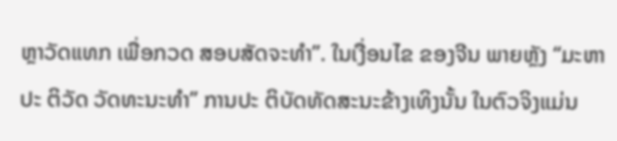ຫຼາວັດແທກ ເພື່ອກວດ ສອບສັດຈະທຳ”. ໃນເງື່ອນໄຂ ຂອງຈີນ ພາຍຫຼັງ “ມະຫາປະ ຕິວັດ ວັດທະນະທຳ” ການປະ ຕິບັດທັດສະນະຂ້າງເທິງນັ້ນ ໃນຕົວຈິງແມ່ນ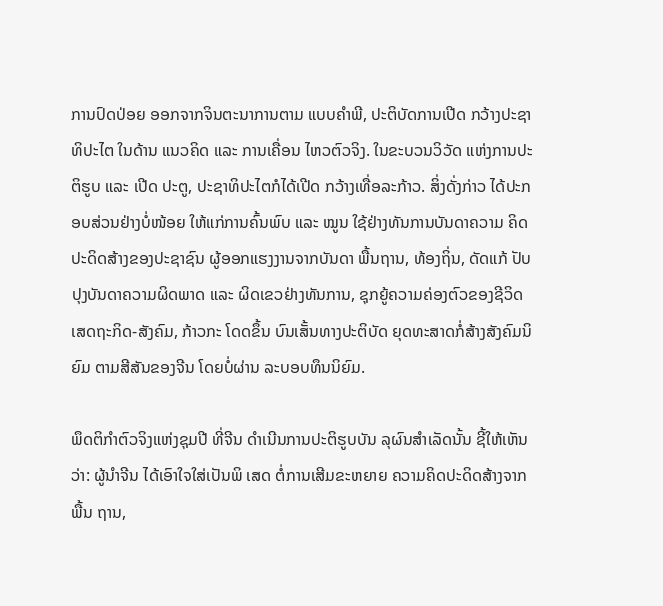ການປົດປ່ອຍ ອອກຈາກຈິນຕະນາການຕາມ ແບບຄຳພີ, ປະຕິບັດການເປີດ ກວ້າງປະຊາທິປະໄຕ ໃນດ້ານ ແນວຄິດ ແລະ ການເຄື່ອນ ໄຫວຕົວຈິງ. ໃນຂະບວນວິວັດ ແຫ່ງການປະຕິຮູບ ແລະ ເປີດ ປະຕູ, ປະຊາທິປະໄຕກໍໄດ້ເປີດ ກວ້າງເທື່ອລະກ້າວ. ສິ່ງດັ່ງກ່າວ ໄດ້ປະກອບສ່ວນຢ່າງບໍ່ໜ້ອຍ ໃຫ້ແກ່ການຄົ້ນພົບ ແລະ ໝູນ ໃຊ້ຢ່າງທັນການບັນດາຄວາມ ຄິດປະດິດສ້າງຂອງປະຊາຊົນ ຜູ້ອອກແຮງງານຈາກບັນດາ ພື້ນຖານ, ທ້ອງຖິ່ນ, ດັດແກ້ ປັບປຸງບັນດາຄວາມຜິດພາດ ແລະ ຜິດເຂວຢ່າງທັນການ, ຊຸກຍູ້ຄວາມຄ່ອງຕົວຂອງຊີວິດ ເສດຖະກິດ-ສັງຄົມ, ກ້າວກະ ໂດດຂຶ້ນ ບົນເສັ້ນທາງປະຕິບັດ ຍຸດທະສາດກໍ່ສ້າງສັງຄົມນິຍົມ ຕາມສີສັນຂອງຈີນ ໂດຍບໍ່ຜ່ານ ລະບອບທຶນນິຍົມ.

ພຶດຕິກຳຕົວຈິງແຫ່ງຊຸມປີ ທີ່ຈີນ ດຳເນີນການປະຕິຮູບບັນ ລຸຜົນສຳເລັດນັ້ນ ຊີ້ໃຫ້ເຫັນວ່າ: ຜູ້ນຳຈີນ ໄດ້ເອົາໃຈໃສ່ເປັນພິ ເສດ ຕໍ່ການເສີມຂະຫຍາຍ ຄວາມຄິດປະດິດສ້າງຈາກພື້ນ ຖານ,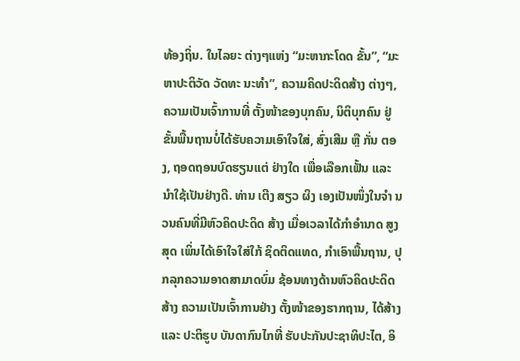ທ້ອງຖິ່ນ. ໃນໄລຍະ ຕ່າງໆແຫ່ງ “ມະຫາກະໂດດ ຂັ້ນ”, “ມະຫາປະຕິວັດ ວັດທະ ນະທຳ”, ຄວາມຄິດປະດິດສ້າງ ຕ່າງໆ, ຄວາມເປັນເຈົ້າການທີ່ ຕັ້ງໜ້າຂອງບຸກຄົນ, ນິຕິບຸກຄົນ ຢູ່ຂັ້ນພື້ນຖານບໍ່ໄດ້ຮັບຄວາມເອົາໃຈໃສ່, ສົ່ງເສີມ ຫຼື ກັ່ນ ຕອງ, ຖອດຖອນບົດຮຽນແຕ່ ຢ່າງໃດ ເພື່ອເລືອກເຟັ້ນ ແລະ ນຳໃຊ້ເປັນຢ່າງດີ. ທ່ານ ເຕີງ ສຽວ ຜິງ ເອງເປັນໜຶ່ງໃນຈຳ ນວນຄົນທີ່ມີຫົວຄິດປະດິດ ສ້າງ ເມື່ອເວລາໄດ້ກຳອຳນາດ ສູງສຸດ ເພິ່ນໄດ້ເອົາໃຈໃສ່ໃກ້ ຊິດຕິດແທດ, ກຳເອົາພື້ນຖານ, ປຸກລຸກຄວາມອາດສາມາດບົ່ມ ຊ້ອນທາງດ້ານຫົວຄິດປະດິດ ສ້າງ ຄວາມເປັນເຈົ້າການຢ່າງ ຕັ້ງໜ້າຂອງຮາກຖານ, ໄດ້ສ້າງ ແລະ ປະຕິຮູບ ບັນດາກົນໄກທີ່ ຮັບປະກັນປະຊາທິປະໄຕ, ອິ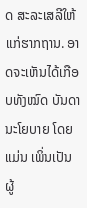ດ ສະລະເສລີໃຫ້ແກ່ຮາກຖານ. ອາດຈະເຫັນໄດ້ເກືອບທັງໝົດ ບັນດານະໂຍບາຍ ໂດຍແມ່ນ ເພິ່ນເປັນຜູ້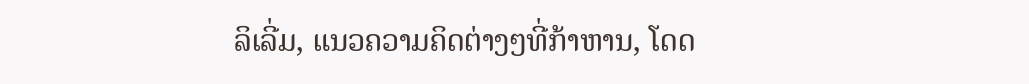ລິເລີ່ມ, ແນວຄວາມຄິດຕ່າງໆທີ່ກ້າຫານ, ໂດດ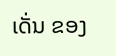ເດັ່ນ ຂອງ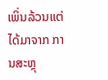ເພິ່ນລ້ວນແຕ່ໄດ້ມາຈາກ ການສະຫຼຸ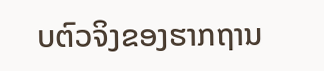ບຕົວຈິງຂອງຮາກຖານ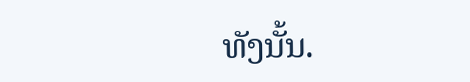ທັງນັ້ນ.